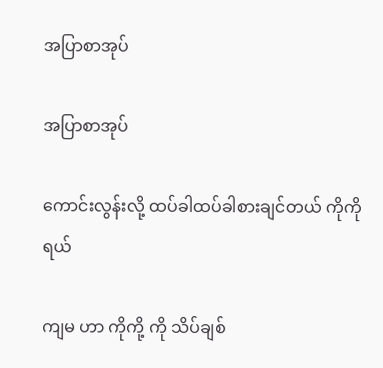အပြာစာအုပ်

အပြာစာအုပ်

ကောင်းလွန်းလို့ ထပ်ခါထပ်ခါစားချင်တယ် ကိုကိုရယ်

ကျမ ဟာ ကိုကို့ ကို သိပ်ချစ်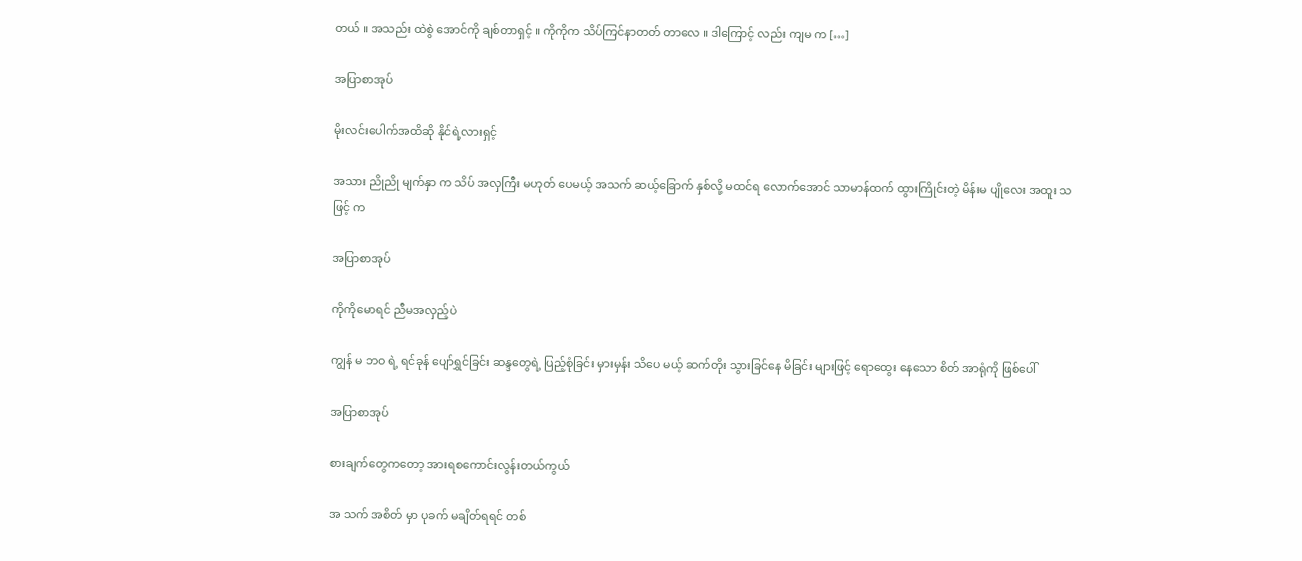တယ် ။ အသည်း ထဲစွဲ အောင်ကို ချစ်တာရှင့် ။ ကိုကိုက သိပ်ကြင်နာတတ် တာလေ ။ ဒါကြောင့် လည်း ကျမ က […]

အပြာစာအုပ်

မိုးလင်းပေါက်အထိဆို နိုင်ရဲ့လားရှင့်

အသား ညိုညို မျက်နှာ က သိပ် အလှကြီး မဟုတ် ပေမယ့် အသက် ဆယ့်ခြောက် နှစ်လို့ မထင်ရ လောက်အောင် သာမာန်ထက် ထွားကြိုင်းတဲ့ မိန်းမ ပျိုလေး အထူး သဖြင့် က

အပြာစာအုပ်

ကိုကိုမောရင် ညီမအလှည့်ပဲ

ကျွန် မ ဘဝ ရဲ့ ရင်ခုန် ပျော်ရွှင်ခြင်း ဆန္ဒတွေရဲ့ ပြည့်စုံခြင်း မှားမှန်း သိပေ မယ့် ဆက်တိုး သွားခြင်နေ မိခြင်း များဖြင့် ရောထွေး နေသော စိတ် အာရုံကို ဖြစ်ပေါ်

အပြာစာအုပ်

စားချက်တွေကတော့ အားရစကောင်းလွန်းတယ်ကွယ်

အ သက် အစိတ် မှာ ပုခက် မချိတ်ရရင် တစ်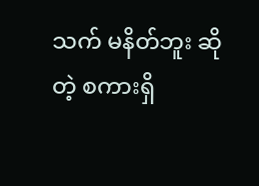သက် မနိတ်ဘူး ဆိုတဲ့ စကားရှိ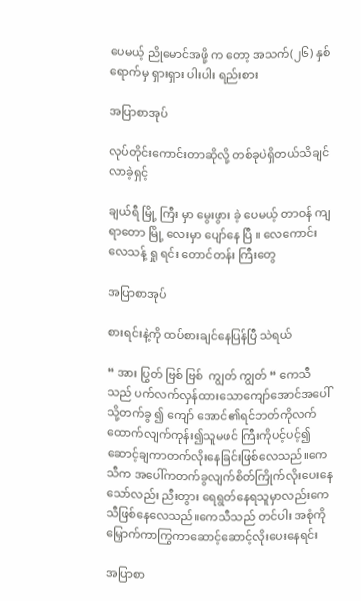ပေမယ့် ညိုမောင်အဖို့ က တော့ အသက်(၂၆) နှစ် ရောက်မှ ရှားရှား ပါးပါး ရည်းစား

အပြာစာအုပ်

လုပ်တိုင်းကောင်းတာဆိုလို့ တစ်ခုပဲရှိတယ်သိချင်လာခဲ့ရှင့်

ချယ်ရီ မြို့ ကြီး မှာ မွေးဖွား ခဲ့ ပေမယ့် တာဝန် ကျရာတော မြို့ လေးမှာ ပျော်နေ ပြီ ။ လေကောင်း လေသန့် ရှု ရင်း တောင်တန်း ကြီးတွေ

အပြာစာအုပ်

စားရင်းနဲ့ကို ထပ်စားချင်နေပြန်ပြီ သဲရယ်

“ အား ပြွတ် ဗြစ် ဗြစ်  ကျွတ် ကျွတ် “ ကေသီ သည် ပက်လက်လှန်ထားသောကျော်အောင်အပေါ်သို့တက်ခွ ၍ ကျော် အောင်၏ရင်ဘတ်ကိုလက်ထောက်လျက်ကုန်း၍သူမဖင် ကြီးကိုပင့်ပင့်၍ဆောင့်ချကာတက်လိုးနေခြင်းဖြစ်လေသည်။ကေသီက အပေါ်ကတက်ခွလျက်စိတ်ကြိုက်လိုးပေးနေသော်လည်း ညီးတွား ရေရွတ်နေရသူမှာလည်းကေသီဖြစ်နေလေသည်။ကေသီသည် တင်ပါး အစုံကိုမြှောက်ကာကြွကာဆောင့်ဆောင့်လိုးပေးနေရင်း

အပြာစာ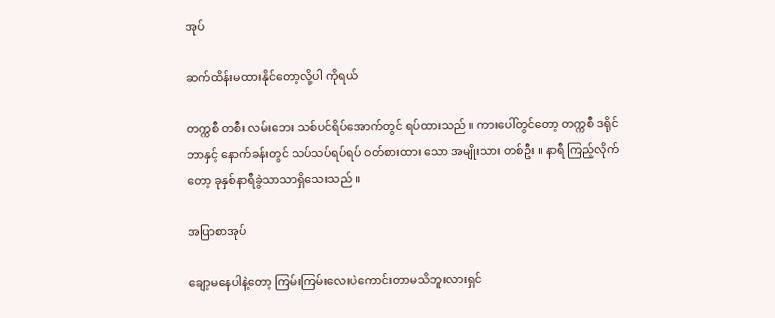အုပ်

ဆက်ထိန်းမထားနိုင်တော့လို့ပါ ကိုရယ်

တက္ကစီ တစီး လမ်းဘေး သစ်ပင်ရိပ်အောက်တွင် ရပ်ထားသည် ။ ကားပေါ်တွင်တော့ တက္ကစီ ဒရိုင်ဘာနှင့် နောက်ခန်းတွင် သပ်သပ်ရပ်ရပ် ဝတ်စားထား သော အမျိုးသား တစ်ဦး ။ နာရီ ကြည့်လိုက်တော့ ခုနှစ်နာရီခွဲသာသာရှိသေးသည် ။

အပြာစာအုပ်

ချော့မနေပါနဲ့တော့ ကြမ်းကြမ်းလေးပဲကောင်းတာမသိဘူးလားရှင်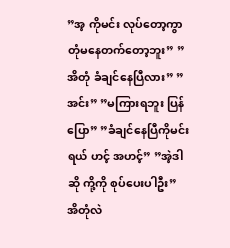”အ့ ကိုမင်း လုပ်တော့ကွာ တုံမနေတက်တော့ဘူး” ”အိတုံ ခံချင်နေပြီလား” ”အင်း” ”မကြားရဘူး ပြန်ပြော” ”ခံချင်နေပြီကိုမင်းရယ် ဟင့် အဟင့်” ”အဲ့ဒါဆို ကို့ကို စုပ်ပေးပါဦး” အိတုံလဲ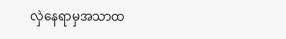လှဲနေရာမှအသာထ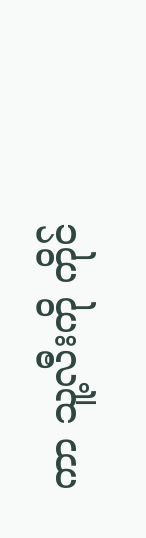ကာ သူ့လီးကို ကိုင်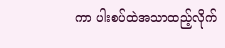ကာ ပါးစပ်ထဲအသာထည့်လိုက်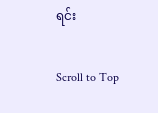ရင်း

Scroll to Top